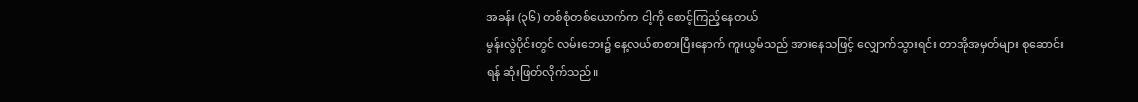အခန်း (၃၆) တစ်စုံတစ်ယောက်က ငါ့ကို စောင့်ကြည့်နေတယ်
မွန်းလွဲပိုင်းတွင် လမ်းဘေး၌ နေ့လယ်စာစားပြီးနောက် ကူးယွမ်သည် အားနေသဖြင့် လျှောက်သွားရင်း တာအိုအမှတ်များ စုဆောင်းရန် ဆုံးဖြတ်လိုက်သည်။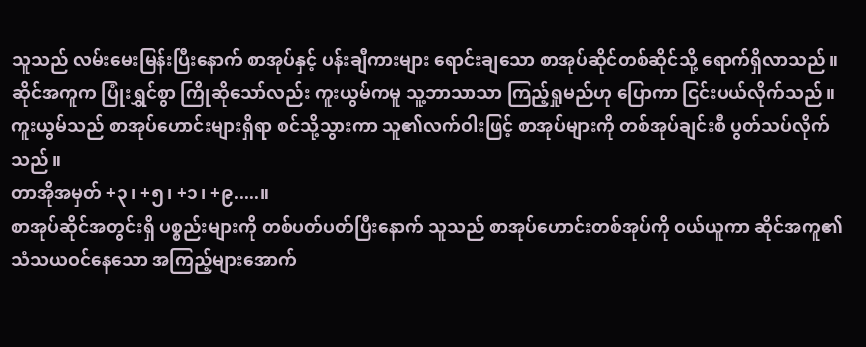သူသည် လမ်းမေးမြန်းပြီးနောက် စာအုပ်နှင့် ပန်းချီကားများ ရောင်းချသော စာအုပ်ဆိုင်တစ်ဆိုင်သို့ ရောက်ရှိလာသည်။
ဆိုင်အကူက ပြုံးရွှင်စွာ ကြိုဆိုသော်လည်း ကူးယွမ်ကမူ သူ့ဘာသာသာ ကြည့်ရှုမည်ဟု ပြောကာ ငြင်းပယ်လိုက်သည်။
ကူးယွမ်သည် စာအုပ်ဟောင်းများရှိရာ စင်သို့သွားကာ သူ၏လက်ဝါးဖြင့် စာအုပ်များကို တစ်အုပ်ချင်းစီ ပွတ်သပ်လိုက်သည်။
တာအိုအမှတ် +၃၊ +၅၊ +၁၊ +၉.....။
စာအုပ်ဆိုင်အတွင်းရှိ ပစ္စည်းများကို တစ်ပတ်ပတ်ပြီးနောက် သူသည် စာအုပ်ဟောင်းတစ်အုပ်ကို ဝယ်ယူကာ ဆိုင်အကူ၏ သံသယဝင်နေသော အကြည့်များအောက်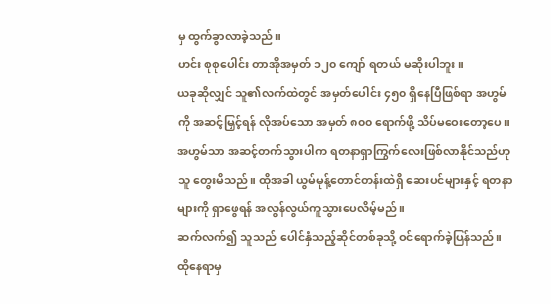မှ ထွက်ခွာလာခဲ့သည်။
ဟင်း စုစုပေါင်း တာအိုအမှတ် ၁၂၀ ကျော် ရတယ် မဆိုးပါဘူး။
ယခုဆိုလျှင် သူ၏လက်ထဲတွင် အမှတ်ပေါင်း ၄၅၀ ရှိနေပြီဖြစ်ရာ အဟွမ်ကို အဆင့်မြှင့်ရန် လိုအပ်သော အမှတ် ၈၀၀ ရောက်ဖို့ သိပ်မဝေးတော့ပေ။
အဟွမ်သာ အဆင့်တက်သွားပါက ရတနာရှာကြွက်လေးဖြစ်လာနိုင်သည်ဟု သူ တွေးမိသည်။ ထိုအခါ ယွမ်မုန့်တောင်တန်းထဲရှိ ဆေးပင်များနှင့် ရတနာများကို ရှာဖွေရန် အလွန်လွယ်ကူသွားပေလိမ့်မည်။
ဆက်လက်၍ သူသည် ပေါင်နှံသည့်ဆိုင်တစ်ခုသို့ ဝင်ရောက်ခဲ့ပြန်သည်။ ထိုနေရာမှ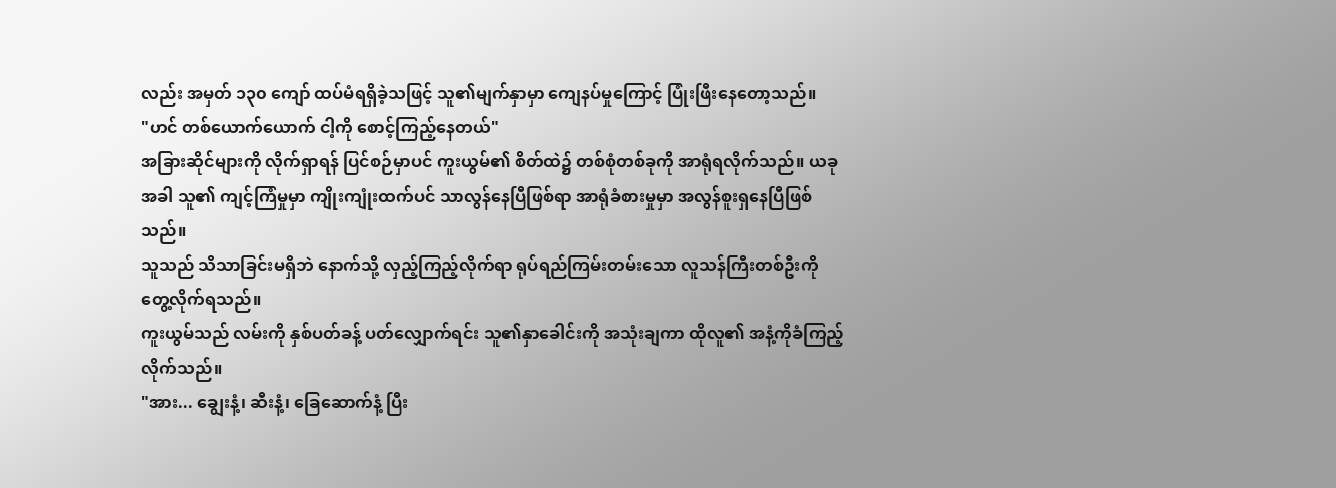လည်း အမှတ် ၁၃၀ ကျော် ထပ်မံရရှိခဲ့သဖြင့် သူ၏မျက်နှာမှာ ကျေနပ်မှုကြောင့် ပြုံးဖြီးနေတော့သည်။
"ဟင် တစ်ယောက်ယောက် ငါ့ကို စောင့်ကြည့်နေတယ်"
အခြားဆိုင်များကို လိုက်ရှာရန် ပြင်စဉ်မှာပင် ကူးယွမ်၏ စိတ်ထဲ၌ တစ်စုံတစ်ခုကို အာရုံရလိုက်သည်။ ယခုအခါ သူ၏ ကျင့်ကြံမှုမှာ ကျိုးကျုံးထက်ပင် သာလွန်နေပြီဖြစ်ရာ အာရုံခံစားမှုမှာ အလွန်စူးရှနေပြီဖြစ်သည်။
သူသည် သိသာခြင်းမရှိဘဲ နောက်သို့ လှည့်ကြည့်လိုက်ရာ ရုပ်ရည်ကြမ်းတမ်းသော လူသန်ကြီးတစ်ဦးကို တွေ့လိုက်ရသည်။
ကူးယွမ်သည် လမ်းကို နှစ်ပတ်ခန့် ပတ်လျှောက်ရင်း သူ၏နှာခေါင်းကို အသုံးချကာ ထိုလူ၏ အနံ့ကိုခံကြည့်လိုက်သည်။
"အား... ချွေးနံ့၊ ဆီးနံ့၊ ခြေဆောက်နံ့ ပြီး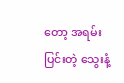တော့ အရမ်းပြင်းတဲ့ သွေးနံ့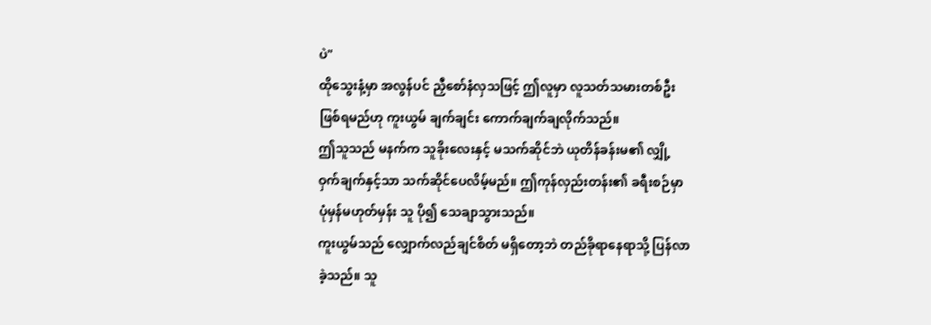ပဲ"
ထိုသွေးနံ့မှာ အလွန်ပင် ညှီစော်နံလှသဖြင့် ဤလူမှာ လူသတ်သမားတစ်ဦး ဖြစ်ရမည်ဟု ကူးယွမ် ချက်ချင်း ကောက်ချက်ချလိုက်သည်။
ဤသူသည် မနက်က သူခိုးလေးနှင့် မသက်ဆိုင်ဘဲ ယုတိန်ခန်းမ၏ လျှို့ဝှက်ချက်နှင့်သာ သက်ဆိုင်ပေလိမ့်မည်။ ဤကုန်လှည်းတန်း၏ ခရီးစဉ်မှာ ပုံမှန်မဟုတ်မှန်း သူ ပို၍ သေချာသွားသည်။
ကူးယွမ်သည် လျှောက်လည်ချင်စိတ် မရှိတော့ဘဲ တည်ခိုရာနေရာသို့ ပြန်လာခဲ့သည်။ သူ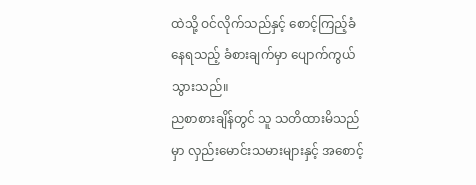ထဲသို့ ဝင်လိုက်သည်နှင့် စောင့်ကြည့်ခံနေရသည့် ခံစားချက်မှာ ပျောက်ကွယ်သွားသည်။
ညစာစားချိန်တွင် သူ သတိထားမိသည်မှာ လှည်းမောင်းသမားများနှင့် အစောင့်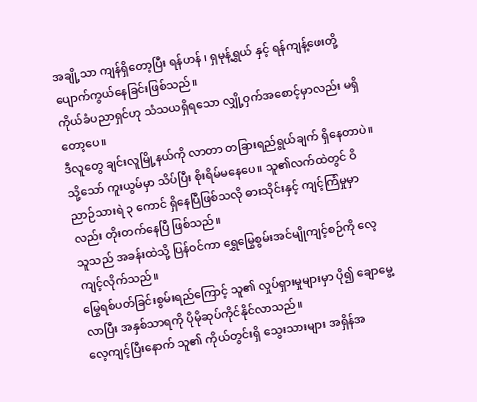အချို့သာ ကျန်ရှိတော့ပြီး ရန်ဟန် ၊ ရှမုန့်ရွှယ် နှင့် ရန်ကျန့်ဖေးတို့ ပျောက်ကွယ်နေခြင်းဖြစ်သည်။
ကိုယ်ခံပညာရှင်ဟု သံသယရှိရသော လျှို့ဝှက်အစောင့်မှာလည်း မရှိတော့ပေ။
ဒီလူတွေ ချင်းလူမြို့နယ်ကို လာတာ တခြားရည်ရွယ်ချက် ရှိနေတာပဲ။
သို့သော် ကူးယွမ်မှာ သိပ်ပြီး စိုးရိမ်မနေပေ။ သူ၏လက်ထဲတွင် ဝိညာဉ်သားရဲ ၃ ကောင် ရှိနေပြီဖြစ်သလို ဓားသိုင်းနှင့် ကျင့်ကြံမှုမှာလည်း တိုးတက်နေပြီ ဖြစ်သည်။
သူသည် အခန်းထဲသို့ ပြန်ဝင်ကာ ရွှေမြွေစွမ်းအင်မျိုကျင့်စဉ်ကို လေ့ကျင့်လိုက်သည်။
မြွေရစ်ပတ်ခြင်းစွမ်းရည်ကြောင့် သူ၏ လှုပ်ရှားမှုများမှာ ပို၍ ချောမွေ့လာပြီး အနှစ်သာရကို ပိုမိုဆုပ်ကိုင်နိုင်လာသည်။
လေ့ကျင့်ပြီးနောက် သူ၏ ကိုယ်တွင်းရှိ သွေးသားများ အရှိန်အ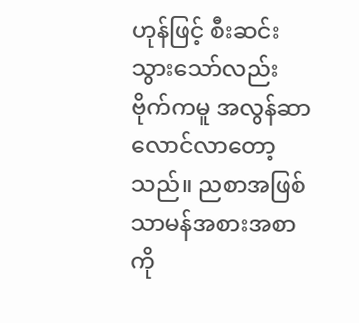ဟုန်ဖြင့် စီးဆင်းသွားသော်လည်း ဗိုက်ကမူ အလွန်ဆာလောင်လာတော့သည်။ ညစာအဖြစ် သာမန်အစားအစာကို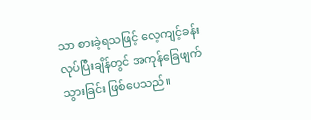သာ စားခဲ့ရသဖြင့် လေ့ကျင့်ခန်းလုပ်ပြီးချိန်တွင် အကုန်ခြေဖျက်သွားခြင်း ဖြစ်ပေသည်။